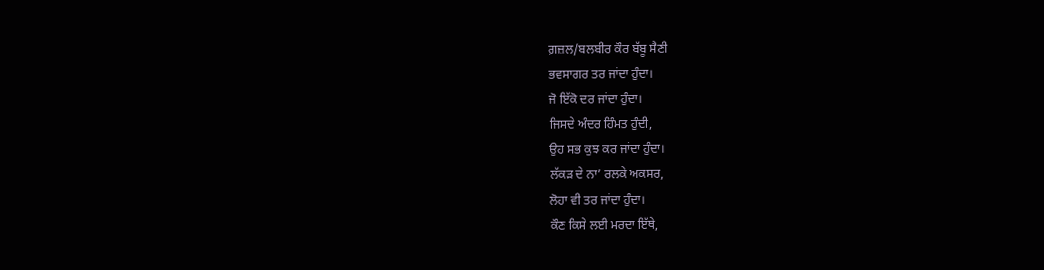ਗ਼ਜ਼ਲ/ਬਲਬੀਰ ਕੌਰ ਬੱਬੂ ਸੈਣੀ
ਭਵਸਾਗਰ ਤਰ ਜਾਂਦਾ ਹੁੰਦਾ।
ਜੋ ਇੱਕੋ ਦਰ ਜਾਂਦਾ ਹੁੰਦਾ।
ਜਿਸਦੇ ਅੰਦਰ ਹਿੰਮਤ ਹੁੰਦੀ,
ਉਹ ਸਭ ਕੁਝ ਕਰ ਜਾਂਦਾ ਹੁੰਦਾ।
ਲੱਕੜ ਦੇ ਨਾ’ ਰਲਕੇ ਅਕਸਰ,
ਲੋਹਾ ਵੀ ਤਰ ਜਾਂਦਾ ਹੁੰਦਾ।
ਕੌਣ ਕਿਸੇ ਲਈ ਮਰਦਾ ਇੱਥੇ,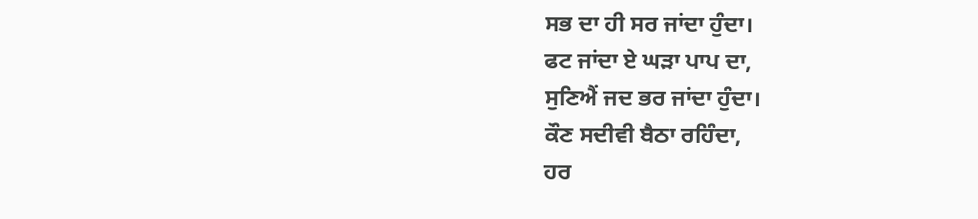ਸਭ ਦਾ ਹੀ ਸਰ ਜਾਂਦਾ ਹੁੰਦਾ।
ਫਟ ਜਾਂਦਾ ਏ ਘੜਾ ਪਾਪ ਦਾ,
ਸੁਣਿਐਂ ਜਦ ਭਰ ਜਾਂਦਾ ਹੁੰਦਾ।
ਕੌਣ ਸਦੀਵੀ ਬੈਠਾ ਰਹਿੰਦਾ,
ਹਰ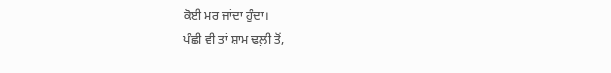ਕੋਈ ਮਰ ਜਾਂਦਾ ਹੁੰਦਾ।
ਪੰਛੀ ਵੀ ਤਾਂ ਸ਼ਾਮ ਢਲ਼ੀ ਤੋਂ,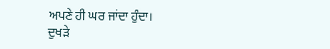ਅਪਣੇ ਹੀ ਘਰ ਜਾਂਦਾ ਹੁੰਦਾ।
ਦੁਖੜੇ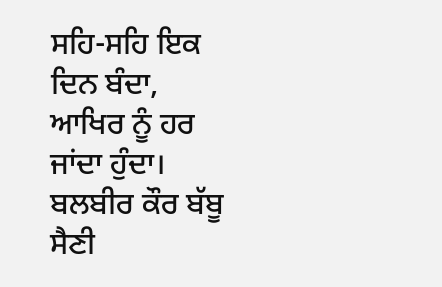ਸਹਿ-ਸਹਿ ਇਕ ਦਿਨ ਬੰਦਾ,
ਆਖਿਰ ਨੂੰ ਹਰ ਜਾਂਦਾ ਹੁੰਦਾ।
ਬਲਬੀਰ ਕੌਰ ਬੱਬੂ ਸੈਣੀ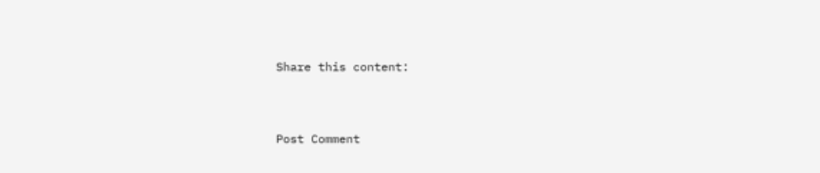Share this content:


Post Comment